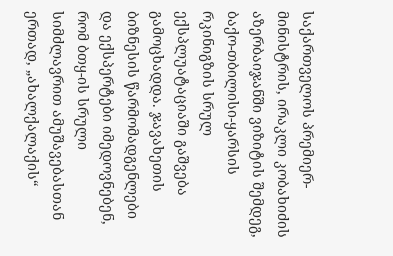საქართველოს პრემიერ-მინისტრის, ირაკლი კობახიძის აზერბაიჯანში ვიზიტის შემდეგ, ბაქო-თბილისი-ყარსის რკინიგზის სრულ ექსპლუატაციაში გაშვება გამოცხადდა. ჯავახეთის ბიზნესის წარმომადგენლები და ექსპერტები იმედოვნებენ, რომ ბთყ-ის სრული სიმძლავრით ამუშავებასთან ერთად, „ახალქალაქის“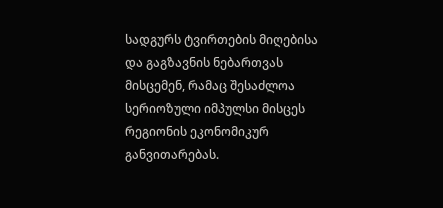სადგურს ტვირთების მიღებისა და გაგზავნის ნებართვას მისცემენ, რამაც შესაძლოა სერიოზული იმპულსი მისცეს რეგიონის ეკონომიკურ განვითარებას.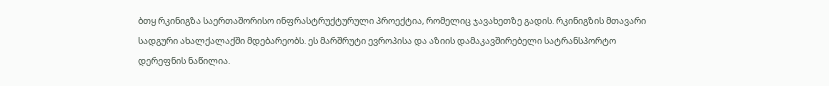ბთყ რკინიგზა საერთაშორისო ინფრასტრუქტურული პროექტია, რომელიც ჯავახეთზე გადის. რკინიგზის მთავარი სადგური ახალქალაქში მდებარეობს. ეს მარშრუტი ევროპისა და აზიის დამაკავშირებელი სატრანსპორტო დერეფნის ნაწილია.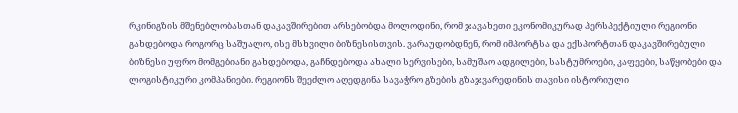რკინიგზის მშენებლობასთან დაკავშირებით არსებობდა მოლოდინი, რომ ჯავახეთი ეკონომიკურად პერსპექტიული რეგიონი გახდებოდა როგორც საშუალო, ისე მსხვილი ბიზნესისთვის. ვარაუდობდნენ, რომ იმპორტსა და ექსპორტთან დაკავშირებული ბიზნესი უფრო მომგებიანი გახდებოდა, გაჩნდებოდა ახალი სერვისები, სამუშაო ადგილები, სასტუმროები, კაფეები, საწყობები და ლოგისტიკური კომპანიები. რეგიონს შეეძლო აღედგინა სავაჭრო გზების გზაჯვარედინის თავისი ისტორიული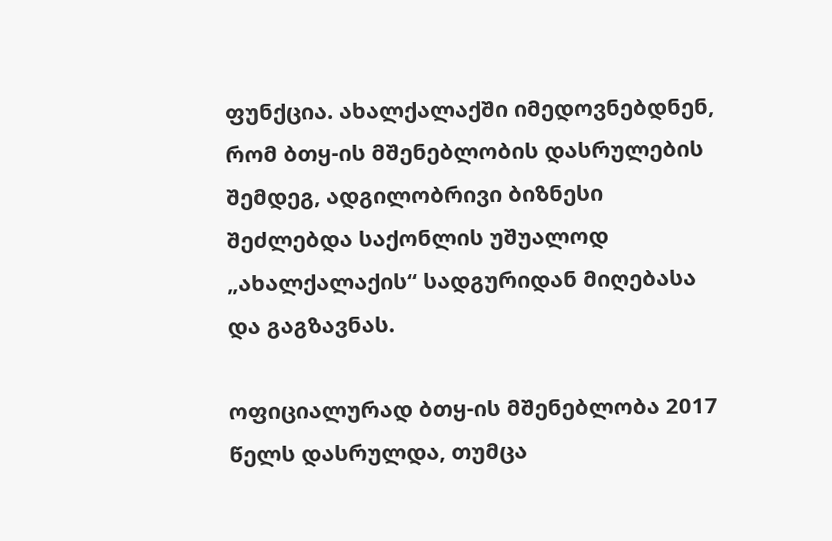ფუნქცია. ახალქალაქში იმედოვნებდნენ, რომ ბთყ-ის მშენებლობის დასრულების შემდეგ, ადგილობრივი ბიზნესი შეძლებდა საქონლის უშუალოდ „ახალქალაქის“ სადგურიდან მიღებასა და გაგზავნას.

ოფიციალურად ბთყ-ის მშენებლობა 2017 წელს დასრულდა, თუმცა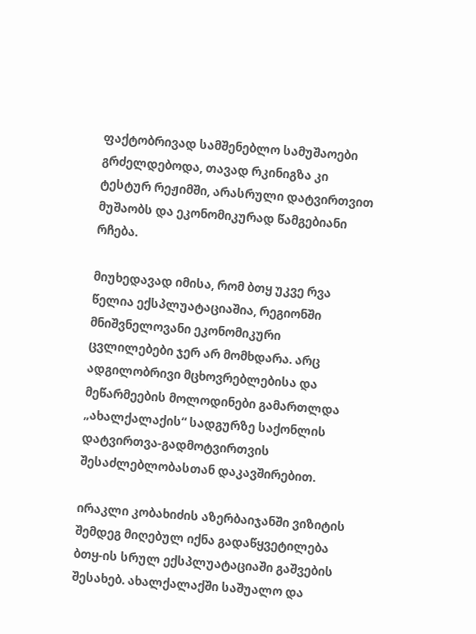ფაქტობრივად სამშენებლო სამუშაოები გრძელდებოდა, თავად რკინიგზა კი ტესტურ რეჟიმში, არასრული დატვირთვით მუშაობს და ეკონომიკურად წამგებიანი რჩება.

მიუხედავად იმისა, რომ ბთყ უკვე რვა წელია ექსპლუატაციაშია, რეგიონში მნიშვნელოვანი ეკონომიკური ცვლილებები ჯერ არ მომხდარა. არც ადგილობრივი მცხოვრებლებისა და მეწარმეების მოლოდინები გამართლდა „ახალქალაქის“ სადგურზე საქონლის დატვირთვა-გადმოტვირთვის შესაძლებლობასთან დაკავშირებით.

ირაკლი კობახიძის აზერბაიჯანში ვიზიტის შემდეგ მიღებულ იქნა გადაწყვეტილება ბთყ-ის სრულ ექსპლუატაციაში გაშვების შესახებ. ახალქალაქში საშუალო და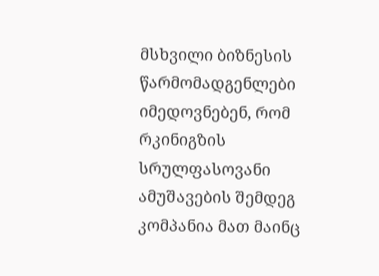მსხვილი ბიზნესის წარმომადგენლები იმედოვნებენ, რომ რკინიგზის სრულფასოვანი ამუშავების შემდეგ კომპანია მათ მაინც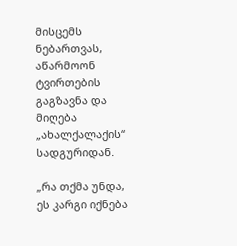მისცემს ნებართვას, აწარმოონ ტვირთების გაგზავნა და მიღება „ახალქალაქის“ სადგურიდან.

„რა თქმა უნდა, ეს კარგი იქნება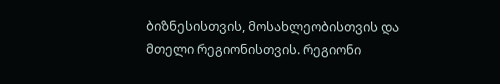ბიზნესისთვის, მოსახლეობისთვის და მთელი რეგიონისთვის. რეგიონი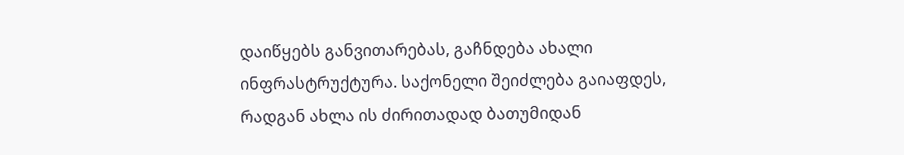დაიწყებს განვითარებას, გაჩნდება ახალი ინფრასტრუქტურა. საქონელი შეიძლება გაიაფდეს, რადგან ახლა ის ძირითადად ბათუმიდან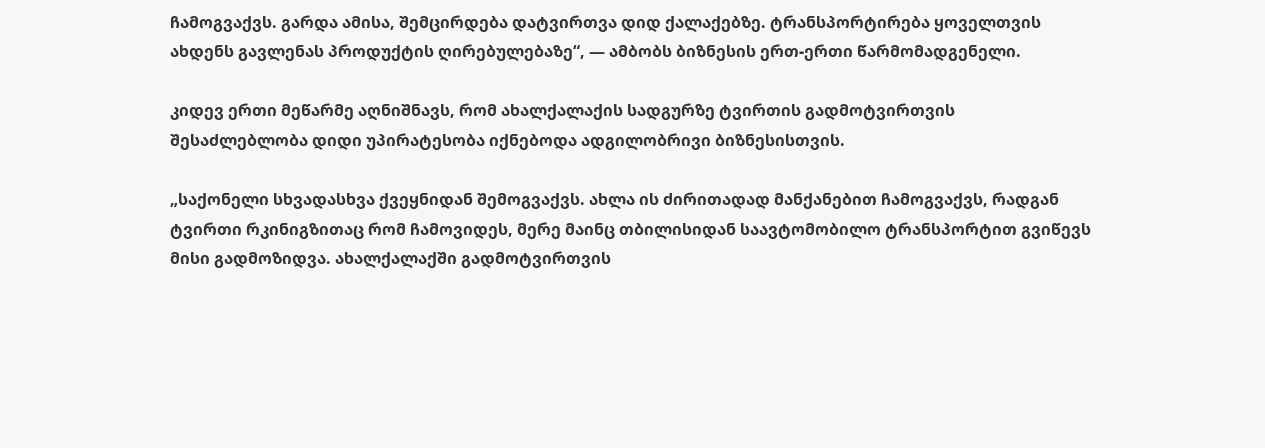ჩამოგვაქვს. გარდა ამისა, შემცირდება დატვირთვა დიდ ქალაქებზე. ტრანსპორტირება ყოველთვის ახდენს გავლენას პროდუქტის ღირებულებაზე“, — ამბობს ბიზნესის ერთ-ერთი წარმომადგენელი.

კიდევ ერთი მეწარმე აღნიშნავს, რომ ახალქალაქის სადგურზე ტვირთის გადმოტვირთვის შესაძლებლობა დიდი უპირატესობა იქნებოდა ადგილობრივი ბიზნესისთვის.

„საქონელი სხვადასხვა ქვეყნიდან შემოგვაქვს. ახლა ის ძირითადად მანქანებით ჩამოგვაქვს, რადგან ტვირთი რკინიგზითაც რომ ჩამოვიდეს, მერე მაინც თბილისიდან საავტომობილო ტრანსპორტით გვიწევს მისი გადმოზიდვა. ახალქალაქში გადმოტვირთვის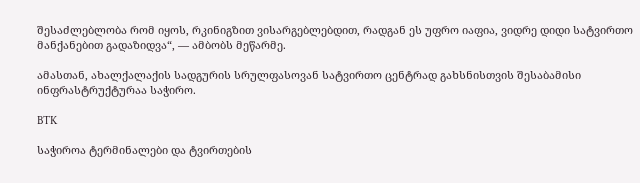შესაძლებლობა რომ იყოს, რკინიგზით ვისარგებლებდით, რადგან ეს უფრო იაფია, ვიდრე დიდი სატვირთო მანქანებით გადაზიდვა“, — ამბობს მეწარმე.

ამასთან, ახალქალაქის სადგურის სრულფასოვან სატვირთო ცენტრად გახსნისთვის შესაბამისი ინფრასტრუქტურაა საჭირო.

BTK

საჭიროა ტერმინალები და ტვირთების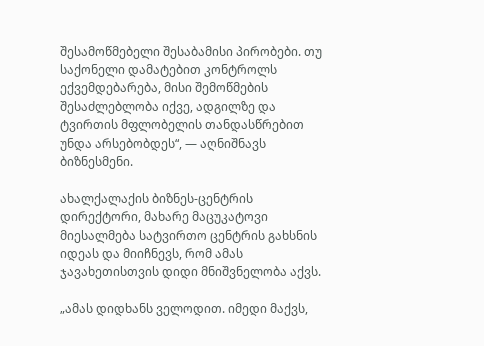შესამოწმებელი შესაბამისი პირობები. თუ საქონელი დამატებით კონტროლს ექვემდებარება, მისი შემოწმების შესაძლებლობა იქვე, ადგილზე და ტვირთის მფლობელის თანდასწრებით უნდა არსებობდეს“, — აღნიშნავს ბიზნესმენი.

ახალქალაქის ბიზნეს-ცენტრის დირექტორი, მახარე მაცუკატოვი მიესალმება სატვირთო ცენტრის გახსნის იდეას და მიიჩნევს, რომ ამას ჯავახეთისთვის დიდი მნიშვნელობა აქვს.

„ამას დიდხანს ველოდით. იმედი მაქვს,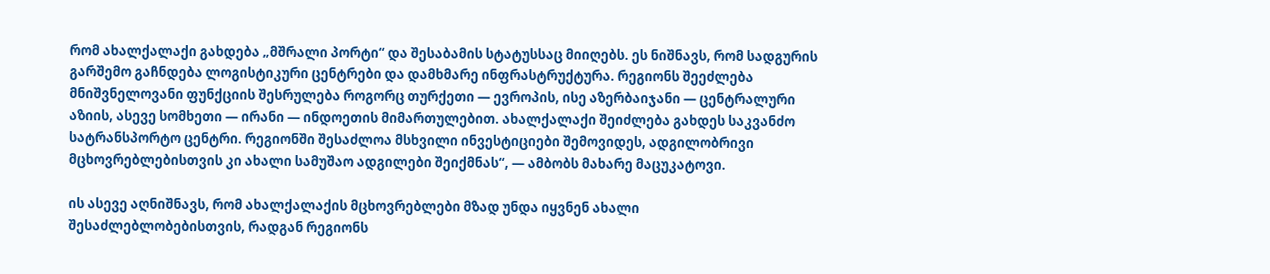რომ ახალქალაქი გახდება „მშრალი პორტი“ და შესაბამის სტატუსსაც მიიღებს. ეს ნიშნავს, რომ სადგურის გარშემო გაჩნდება ლოგისტიკური ცენტრები და დამხმარე ინფრასტრუქტურა. რეგიონს შეეძლება მნიშვნელოვანი ფუნქციის შესრულება როგორც თურქეთი — ევროპის, ისე აზერბაიჯანი — ცენტრალური აზიის, ასევე სომხეთი — ირანი — ინდოეთის მიმართულებით. ახალქალაქი შეიძლება გახდეს საკვანძო სატრანსპორტო ცენტრი. რეგიონში შესაძლოა მსხვილი ინვესტიციები შემოვიდეს, ადგილობრივი მცხოვრებლებისთვის კი ახალი სამუშაო ადგილები შეიქმნას“, — ამბობს მახარე მაცუკატოვი.

ის ასევე აღნიშნავს, რომ ახალქალაქის მცხოვრებლები მზად უნდა იყვნენ ახალი შესაძლებლობებისთვის, რადგან რეგიონს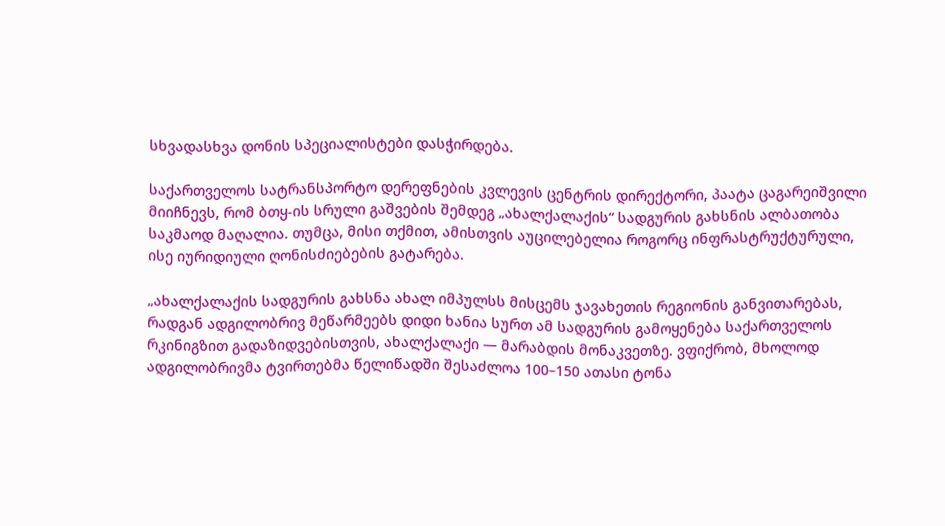სხვადასხვა დონის სპეციალისტები დასჭირდება.

საქართველოს სატრანსპორტო დერეფნების კვლევის ცენტრის დირექტორი, პაატა ცაგარეიშვილი მიიჩნევს, რომ ბთყ-ის სრული გაშვების შემდეგ „ახალქალაქის“ სადგურის გახსნის ალბათობა საკმაოდ მაღალია. თუმცა, მისი თქმით, ამისთვის აუცილებელია როგორც ინფრასტრუქტურული, ისე იურიდიული ღონისძიებების გატარება.

„ახალქალაქის სადგურის გახსნა ახალ იმპულსს მისცემს ჯავახეთის რეგიონის განვითარებას, რადგან ადგილობრივ მეწარმეებს დიდი ხანია სურთ ამ სადგურის გამოყენება საქართველოს რკინიგზით გადაზიდვებისთვის, ახალქალაქი — მარაბდის მონაკვეთზე. ვფიქრობ, მხოლოდ ადგილობრივმა ტვირთებმა წელიწადში შესაძლოა 100–150 ათასი ტონა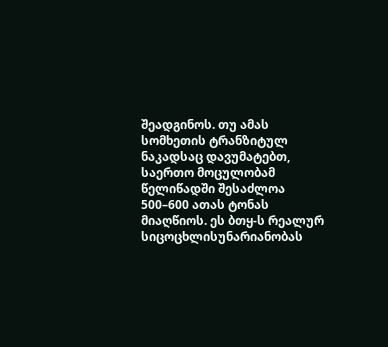შეადგინოს. თუ ამას სომხეთის ტრანზიტულ ნაკადსაც დავუმატებთ, საერთო მოცულობამ წელიწადში შესაძლოა 500–600 ათას ტონას მიაღწიოს. ეს ბთყ-ს რეალურ სიცოცხლისუნარიანობას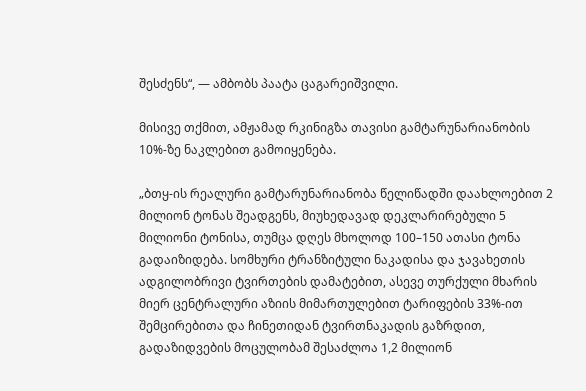შესძენს“, — ამბობს პაატა ცაგარეიშვილი.

მისივე თქმით, ამჟამად რკინიგზა თავისი გამტარუნარიანობის 10%-ზე ნაკლებით გამოიყენება.

„ბთყ-ის რეალური გამტარუნარიანობა წელიწადში დაახლოებით 2 მილიონ ტონას შეადგენს, მიუხედავად დეკლარირებული 5 მილიონი ტონისა, თუმცა დღეს მხოლოდ 100–150 ათასი ტონა გადაიზიდება. სომხური ტრანზიტული ნაკადისა და ჯავახეთის ადგილობრივი ტვირთების დამატებით, ასევე თურქული მხარის მიერ ცენტრალური აზიის მიმართულებით ტარიფების 33%-ით შემცირებითა და ჩინეთიდან ტვირთნაკადის გაზრდით, გადაზიდვების მოცულობამ შესაძლოა 1,2 მილიონ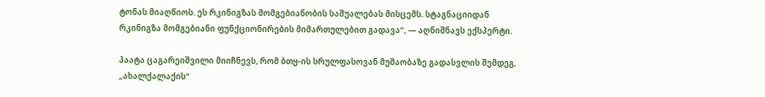ტონას მიაღწიოს. ეს რკინიგზას მომგებიანობის საშუალებას მისცემს. სტაგნაციიდან რკინიგზა მომგებიანი ფუნქციონირების მიმართულებით გადავა“, — აღნიშნავს ექსპერტი.

პაატა ცაგარეიშვილი მიიჩნევს, რომ ბთყ-ის სრულფასოვან მუშაობაზე გადასვლის შემდეგ, „ახალქალაქის“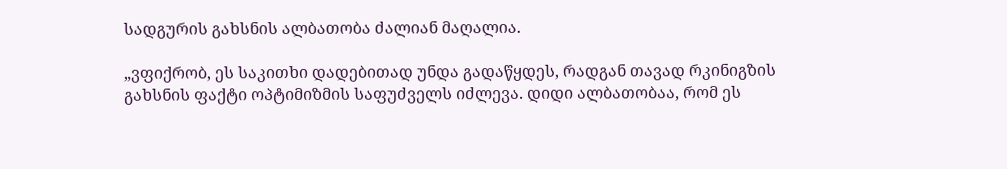სადგურის გახსნის ალბათობა ძალიან მაღალია.

„ვფიქრობ, ეს საკითხი დადებითად უნდა გადაწყდეს, რადგან თავად რკინიგზის გახსნის ფაქტი ოპტიმიზმის საფუძველს იძლევა. დიდი ალბათობაა, რომ ეს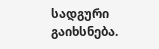სადგური გაიხსნება.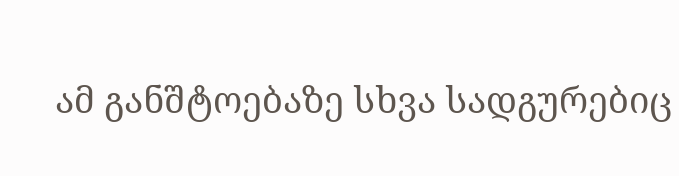ამ განშტოებაზე სხვა სადგურებიც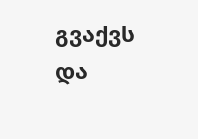გვაქვს და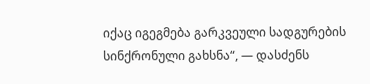იქაც იგეგმება გარკვეული სადგურების სინქრონული გახსნა“, — დასძენს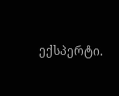ექსპერტი.